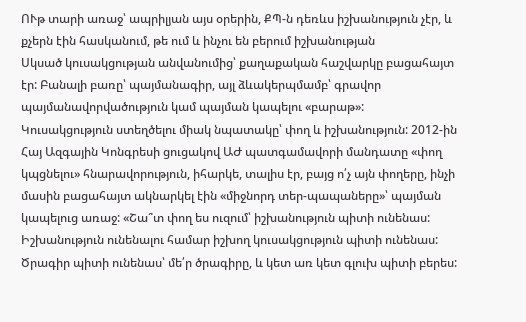ՈՒթ տարի առաջ՝ ապրիլյան այս օրերին, ՔՊ-ն դեռևս իշխանություն չէր, և քչերն էին հասկանում, թե ում և ինչու են բերում իշխանության
Սկսած կուսակցության անվանումից՝ քաղաքական հաշվարկը բացահայտ էր: Բանալի բառը՝ պայմանագիր, այլ ձևակերպմամբ՝ գրավոր պայմանավորվածություն կամ պայման կապելու «բարաթ»: Կուսակցություն ստեղծելու միակ նպատակը՝ փող և իշխանություն: 2012-ին Հայ Ազգային Կոնգրեսի ցուցակով ԱԺ պատգամավորի մանդատը «փող կպցնելու» հնարավորություն, իհարկե, տալիս էր, բայց ո՛չ այն փողերը, ինչի մասին բացահայտ ակնարկել էին «միջնորդ տեր-պապաները»՝ պայման կապելուց առաջ: «Շա՞տ փող ես ուզում՝ իշխանություն պիտի ունենաս: Իշխանություն ունենալու համար իշխող կուսակցություն պիտի ունենաս: Ծրագիր պիտի ունենաս՝ մե՛ր ծրագիրը, և կետ առ կետ գլուխ պիտի բերես: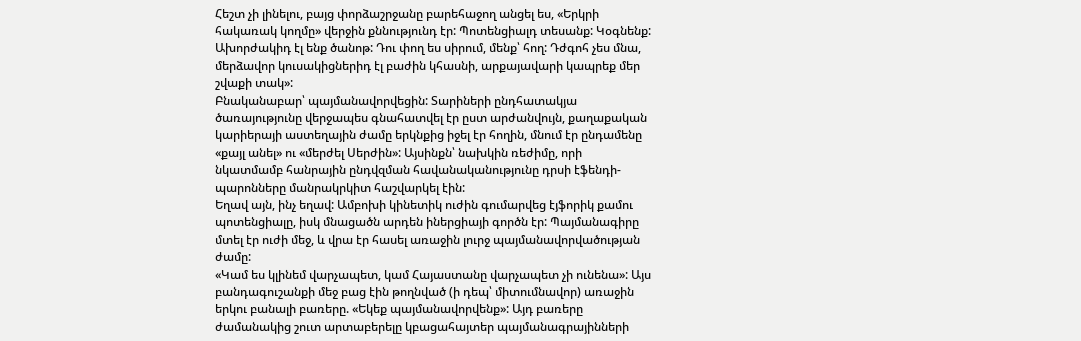Հեշտ չի լինելու, բայց փորձաշրջանը բարեհաջող անցել ես, «Երկրի հակառակ կողմը» վերջին քննությունդ էր: Պոտենցիալդ տեսանք: Կօգնենք: Ախորժակիդ էլ ենք ծանոթ: Դու փող ես սիրում, մենք՝ հող: Դժգոհ չես մնա, մերձավոր կուսակիցներիդ էլ բաժին կհասնի, արքայավարի կապրեք մեր շվաքի տակ»:
Բնականաբար՝ պայմանավորվեցին: Տարիների ընդհատակյա ծառայությունը վերջապես գնահատվել էր ըստ արժանվույն, քաղաքական կարիերայի աստեղային ժամը երկնքից իջել էր հողին, մնում էր ընդամենը «քայլ անել» ու «մերժել Սերժին»: Այսինքն՝ նախկին ռեժիմը, որի նկատմամբ հանրային ընդվզման հավանականությունը դրսի էֆենդի-պարոնները մանրակրկիտ հաշվարկել էին:
Եղավ այն, ինչ եղավ: Ամբոխի կինետիկ ուժին գումարվեց էյֆորիկ քամու պոտենցիալը, իսկ մնացածն արդեն իներցիայի գործն էր: Պայմանագիրը մտել էր ուժի մեջ, և վրա էր հասել առաջին լուրջ պայմանավորվածության ժամը:
«Կամ ես կլինեմ վարչապետ, կամ Հայաստանը վարչապետ չի ունենա»: Այս բանդագուշանքի մեջ բաց էին թողնված (ի դեպ՝ միտումնավոր) առաջին երկու բանալի բառերը. «Եկեք պայմանավորվենք»: Այդ բառերը ժամանակից շուտ արտաբերելը կբացահայտեր պայմանագրայինների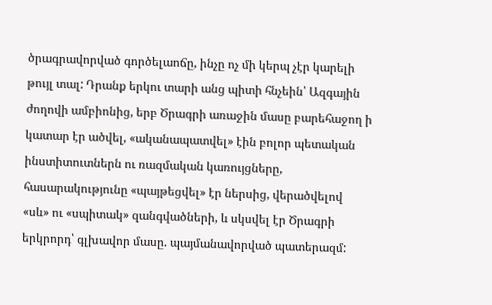ծրագրավորված գործելաոճը, ինչը ոչ մի կերպ չէր կարելի թույլ տալ: Դրանք երկու տարի անց պիտի հնչեին՝ Ազգային ժողովի ամբիոնից, երբ Ծրագրի առաջին մասը բարեհաջող ի կատար էր ածվել, «ականապատվել» էին բոլոր պետական ինստիտուտներն ու ռազմական կառույցները, հասարակությունը «պայթեցվել» էր ներսից, վերածվելով «սև» ու «սպիտակ» զանգվածների, և սկսվել էր Ծրագրի երկրորդ՝ գլխավոր մասը. պայմանավորված պատերազմ: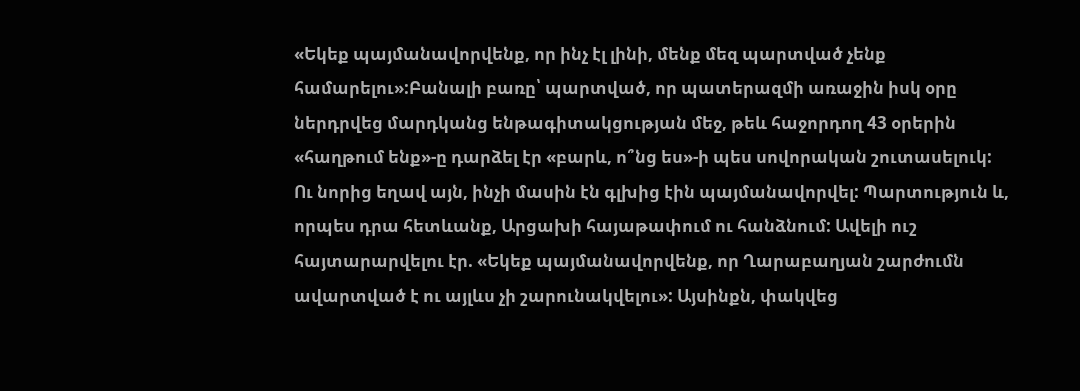«Եկեք պայմանավորվենք, որ ինչ էլ լինի, մենք մեզ պարտված չենք համարելու»:Բանալի բառը՝ պարտված, որ պատերազմի առաջին իսկ օրը ներդրվեց մարդկանց ենթագիտակցության մեջ, թեև հաջորդող 43 օրերին «հաղթում ենք»-ը դարձել էր «բարև, ո՞նց ես»-ի պես սովորական շուտասելուկ:
Ու նորից եղավ այն, ինչի մասին էն գլխից էին պայմանավորվել: Պարտություն և, որպես դրա հետևանք, Արցախի հայաթափում ու հանձնում: Ավելի ուշ հայտարարվելու էր. «Եկեք պայմանավորվենք, որ Ղարաբաղյան շարժումն ավարտված է ու այլևս չի շարունակվելու»: Այսինքն, փակվեց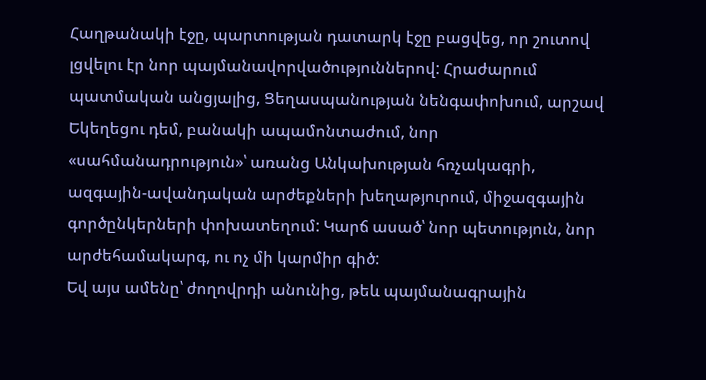Հաղթանակի էջը, պարտության դատարկ էջը բացվեց, որ շուտով լցվելու էր նոր պայմանավորվածություններով: Հրաժարում պատմական անցյալից, Ցեղասպանության նենգափոխում, արշավ Եկեղեցու դեմ, բանակի ապամոնտաժում, նոր «սահմանադրություն»՝ առանց Անկախության հռչակագրի, ազգային-ավանդական արժեքների խեղաթյուրում, միջազգային գործընկերների փոխատեղում: Կարճ ասած՝ նոր պետություն, նոր արժեհամակարգ, ու ոչ մի կարմիր գիծ:
Եվ այս ամենը՝ ժողովրդի անունից, թեև պայմանագրային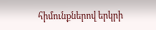հիմունքներով երկրի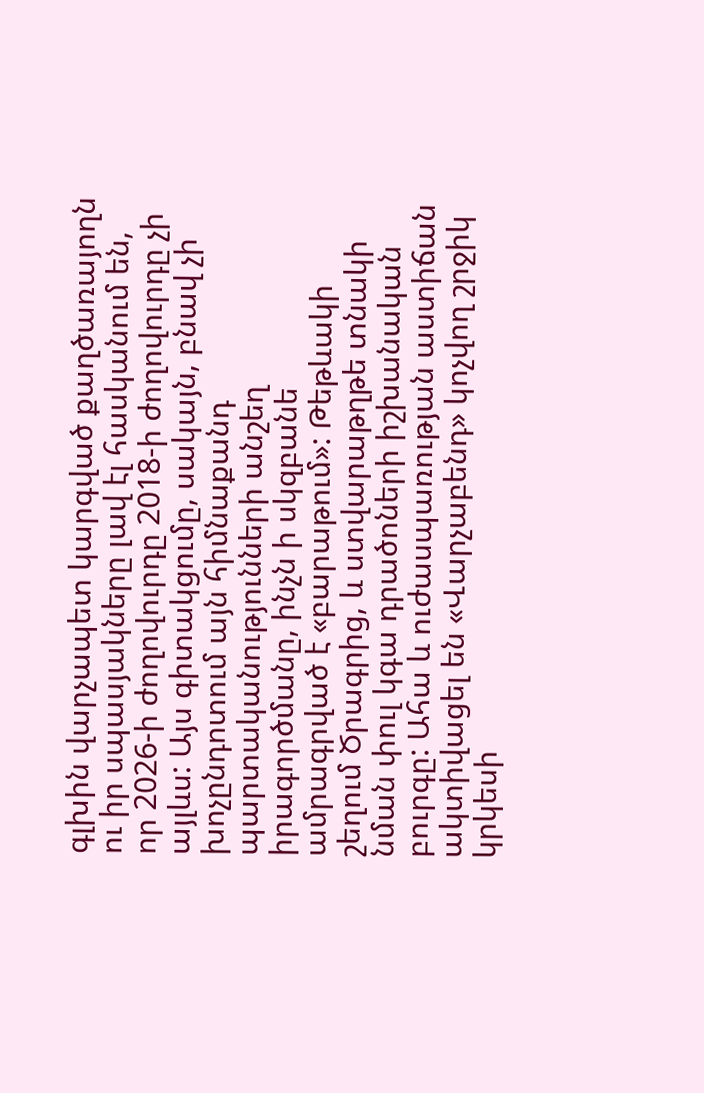գլխին վարչապետ կարգված քաղծառայողն ու իր սպասյակները լավ էլ հասկանում են, որ 2026-ի ժողովուրդը 2018-ի ժողովուրդը չի այլևս: Այս գիտակցումը, սակայն, բնավ չի խոչընդոտում այն հիմնաքանդ պարտականությունների անշեղ իրագործմանը, ինչն ի սկզբանե ամրագրված է «բարաթում»: Թեթևակի շեղում Ծրագրից, և ստվարաթղթե տնակի նման փուլ կգա դրածոների իշխանական բուրգը: Ահա և ուժասպառության աստիճան ակտիվացել են «Վարչաբենդ» կոչվող շրջիկ կրկեսի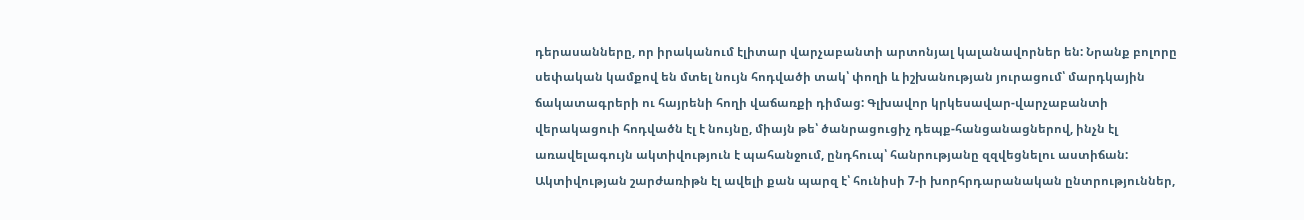դերասանները, որ իրականում էլիտար վարչաբանտի արտոնյալ կալանավորներ են: Նրանք բոլորը սեփական կամքով են մտել նույն հոդվածի տակ՝ փողի և իշխանության յուրացում՝ մարդկային ճակատագրերի ու հայրենի հողի վաճառքի դիմաց: Գլխավոր կրկեսավար-վարչաբանտի վերակացուի հոդվածն էլ է նույնը, միայն թե՝ ծանրացուցիչ դեպք-հանցանացներով, ինչն էլ առավելագույն ակտիվություն է պահանջում, ընդհուպ՝ հանրությանը զզվեցնելու աստիճան: Ակտիվության շարժառիթն էլ ավելի քան պարզ է՝ հունիսի 7-ի խորհրդարանական ընտրություններ,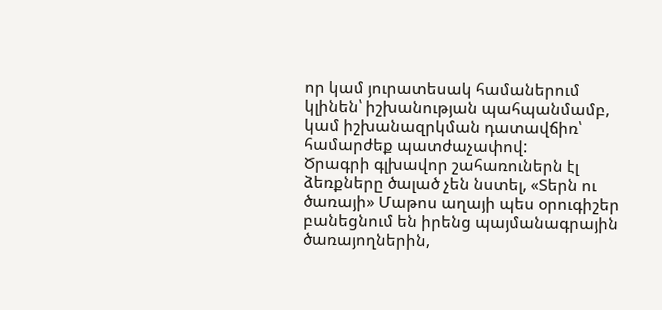որ կամ յուրատեսակ համաներում կլինեն՝ իշխանության պահպանմամբ, կամ իշխանազրկման դատավճիռ՝ համարժեք պատժաչափով:
Ծրագրի գլխավոր շահառուներն էլ ձեռքները ծալած չեն նստել, «Տերն ու ծառայի» Մաթոս աղայի պես օրուգիշեր բանեցնում են իրենց պայմանագրային ծառայողներին,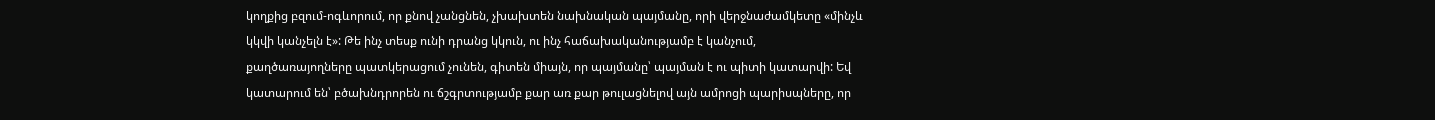կողքից բզում-ոգևորում, որ քնով չանցնեն, չխախտեն նախնական պայմանը, որի վերջնաժամկետը «մինչև կկվի կանչելն է»: Թե ինչ տեսք ունի դրանց կկուն, ու ինչ հաճախականությամբ է կանչում, քաղծառայողները պատկերացում չունեն, գիտեն միայն, որ պայմանը՝ պայման է ու պիտի կատարվի: Եվ կատարում են՝ բծախնդրորեն ու ճշգրտությամբ քար առ քար թուլացնելով այն ամրոցի պարիսպները, որ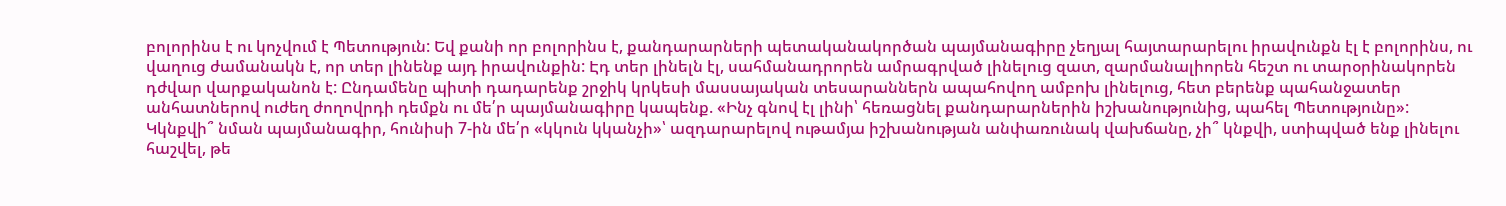բոլորինս է ու կոչվում է Պետություն: Եվ քանի որ բոլորինս է, քանդարարների պետականակործան պայմանագիրը չեղյալ հայտարարելու իրավունքն էլ է բոլորինս, ու վաղուց ժամանակն է, որ տեր լինենք այդ իրավունքին: Էդ տեր լինելն էլ, սահմանադրորեն ամրագրված լինելուց զատ, զարմանալիորեն հեշտ ու տարօրինակորեն դժվար վարքականոն է: Ընդամենը պիտի դադարենք շրջիկ կրկեսի մասսայական տեսարաններն ապահովող ամբոխ լինելուց, հետ բերենք պահանջատեր անհատներով ուժեղ ժողովրդի դեմքն ու մե՛ր պայմանագիրը կապենք. «Ինչ գնով էլ լինի՝ հեռացնել քանդարարներին իշխանությունից, պահել Պետությունը»:
Կկնքվի՞ նման պայմանագիր, հունիսի 7-ին մե՛ր «կկուն կկանչի»՝ ազդարարելով ութամյա իշխանության անփառունակ վախճանը, չի՞ կնքվի, ստիպված ենք լինելու հաշվել, թե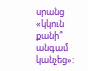սրանց «կկուն քանի՞ անգամ կանչեց»: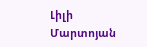Լիլի Մարտոյան